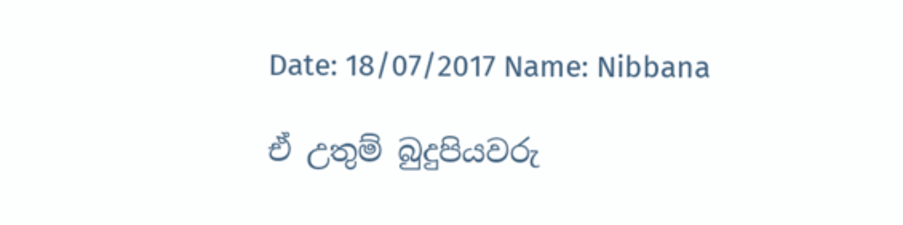Date: 18/07/2017 Name: Nibbana

ඒ උතුම් බුදුපියවරු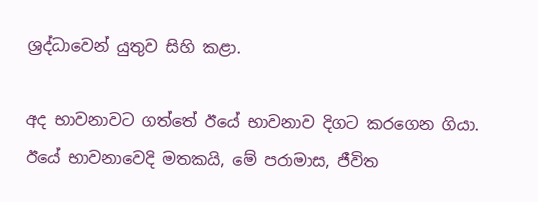ශ්‍රද්ධාවෙන් යුතුව සිහි කළා.

අද භාවනාවට ගත්තේ ඊයේ භාවනාව දිගට කරගෙන ගියා. ඊයේ භාවනාවෙදි මතකයි, මේ පරාමාස, ජීවිත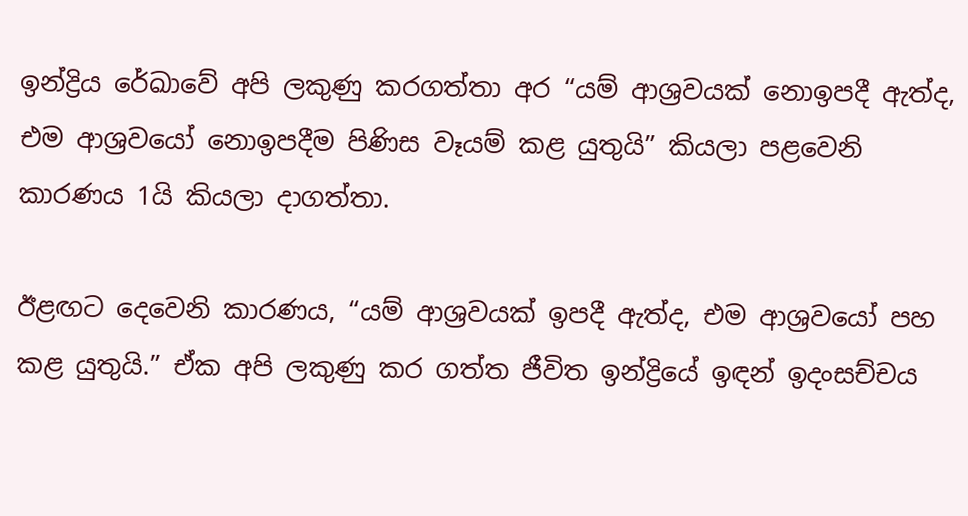ඉන්ද්‍රිය රේඛාවේ අපි ලකුණු කරගත්තා අර “යම් ආශ්‍රවයක් නොඉපදී ඇත්ද, එම ආශ්‍රවයෝ නොඉපදීම පිණිස වෑයම් කළ යුතුයි” කියලා පළවෙනි කාරණය 1යි කියලා දාගත්තා.

ඊළඟට දෙවෙනි කාරණය, “යම් ආශ්‍රවයක් ඉපදී ඇත්ද, එම ආශ්‍රවයෝ පහ කළ යුතුයි.” ඒක අපි ලකුණු කර ගත්ත ජීවිත ඉන්ද්‍රියේ ඉඳන් ඉදංසච්චය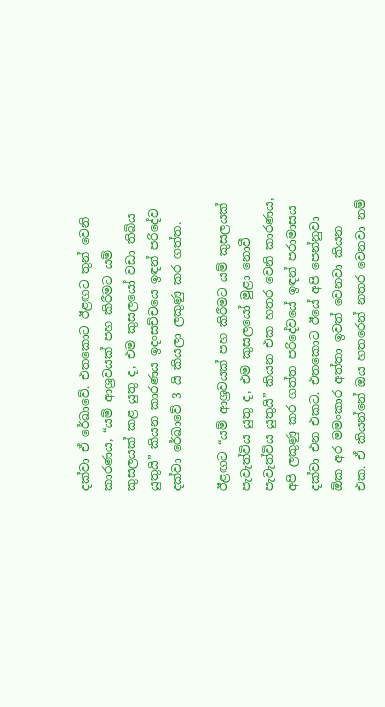දක්වා ඒ රේඛාවේ. එතකොට ඊළඟට තුන් වෙනි කාරණය, “යම් ආශ්‍රවයක් පහ කිරීමට යම් කුසලයක් කළ යුතු ද, එම කුසලයෝ වඩා තිබිය යුතුයි” කියන කාරණය ඉදංසච්චයෙ ඉඳන් පරිදේව දක්වා රේඛාවේ 3 යි කියලා ලකුණු කර ගත්ත.

ඊළඟට “යම් ආශ්‍රවයක් පහ කිරීමට යම් කුසලයක් පැවැත්විය යුතු ද, එම කුසලයෝ මුළා නොවී පැවැත්විය යුතුයි” කියන එක හතර වෙනි කාරණය, අපි ලකුණු කර ගත්ත පරිදේවයේ ඉඳන් පරාමාසය දක්වා එන එකට. එතකොට ඊයේ අපි පෙන්නුවා ඕක අර මමංකාර අත්තා ඉවත් වෙනවා කියන එක. ඒ කියන්නේ ඔය හතරෙන් නතර වෙනවා නම්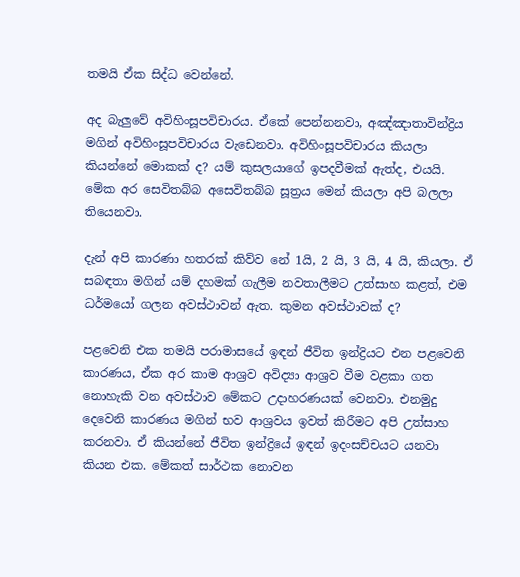තමයි ඒක සිද්ධ වෙන්නේ.

අද බැලුවේ අවිහිංසූපවිචාරය. ඒකේ පෙන්නනවා, අඤ්ඤාතාවින්ද්‍රිය මගින් අවිහිංසූපවිචාරය වැඩෙනවා. අවිහිංසූපවිචාරය කියලා කියන්නේ මොකක් ද? යම් කුසලයාගේ ඉපදවීමක් ඇත්ද, එයයි. මේක අර සෙවිතබ්බ අසෙවිතබ්බ සූත්‍රය මෙන් කියලා අපි බලලා තියෙනවා.

දැන් අපි කාරණා හතරක් කිව්ව නේ 1යි, 2 යි, 3 යි, 4 යි, කියලා. ඒ සබඳතා මගින් යම් දහමක් ගැලීම නවතාලීමට උත්සාහ කළත්, එම ධර්මයෝ ගලන අවස්ථාවන් ඇත. කුමන අවස්ථාවක් ද?

පළවෙනි එක තමයි පරාමාසයේ ඉඳන් ජීවිත ඉන්ද්‍රියට එන පළවෙනි කාරණය, ඒක අර කාම ආශ්‍රව අවිද්‍යා ආශ්‍රව වීම වළකා ගත නොහැකි වන අවස්ථාව මේකට උදාහරණයක් වෙනවා. එනමුදු දෙවෙනි කාරණය මගින් භව ආශ්‍රවය ඉවත් කිරීමට අපි උත්සාහ කරනවා. ඒ කියන්නේ ජීවිත ඉන්ද්‍රියේ ඉඳන් ඉදංසච්චයට යනවා කියන එක. මේකත් සාර්ථක නොවන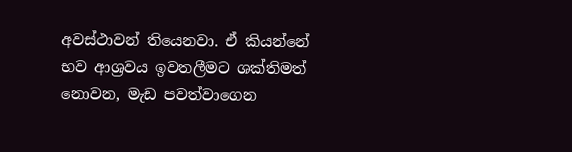අවස්ථාවන් තියෙනවා. ඒ කියන්නේ භව ආශ්‍රවය ඉවතලීමට ශක්තිමත් නොවන, මැඩ පවත්වාගෙන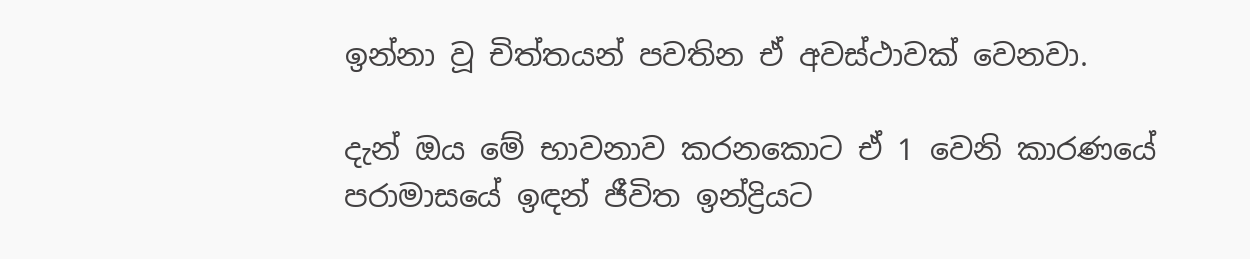ඉන්නා වූ චිත්තයන් පවතින ඒ අවස්ථාවක් වෙනවා.

දැන් ඔය මේ භාවනාව කරනකොට ඒ 1 වෙනි කාරණයේ පරාමාසයේ ඉඳන් ජීවිත ඉන්ද්‍රියට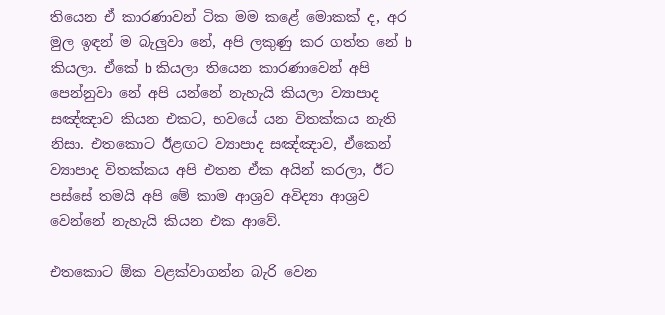තියෙන ඒ කාරණාවන් ටික මම කළේ මොකක් ද, අර මුල ඉඳන් ම බැලුවා නේ, අපි ලකුණු කර ගත්ත නේ b කියලා. ඒකේ b කියලා තියෙන කාරණාවෙන් අපි පෙන්නුවා නේ අපි යන්නේ නැහැයි කියලා ව්‍යාපාද සඤ්ඤාව කියන එකට, භවයේ යන විතක්කය නැති නිසා. එතකොට ඊළඟට ව්‍යාපාද සඤ්ඤාව, ඒකෙන් ව්‍යාපාද විතක්කය අපි එතන ඒක අයින් කරලා, ඊට පස්සේ තමයි අපි මේ කාම ආශ්‍රව අවිද්‍යා ආශ්‍රව වෙන්නේ නැහැයි කියන එක ආවේ.

එතකොට ඕක වළක්වාගන්න බැරි වෙන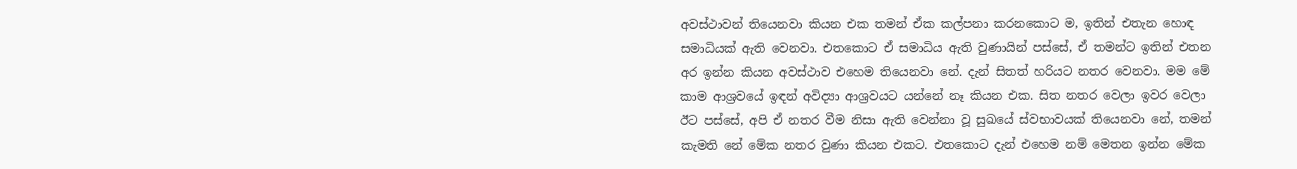අවස්ථාවන් තියෙනවා කියන එක තමන් ඒක කල්පනා කරනකොට ම, ඉතින් එතැන හොඳ සමාධියක් ඇති වෙනවා. එතකොට ඒ සමාධිය ඇති වුණායින් පස්සේ, ඒ තමන්ට ඉතින් එතන අර ඉන්න කියන අවස්ථාව එහෙම තියෙනවා නේ. දැන් සිතත් හරියට නතර වෙනවා. මම මේ කාම ආශ්‍රවයේ ඉඳන් අවිද්‍යා ආශ්‍රවයට යන්නේ නෑ කියන එක. සිත නතර වෙලා ඉවර වෙලා ඊට පස්සේ, අපි ඒ නතර වීම නිසා ඇති වෙන්නා වූ සුඛයේ ස්වභාවයක් තියෙනවා නේ, තමන් කැමති නේ මේක නතර වුණා කියන එකට. එතකොට දැන් එහෙම නම් මෙතන ඉන්න මේක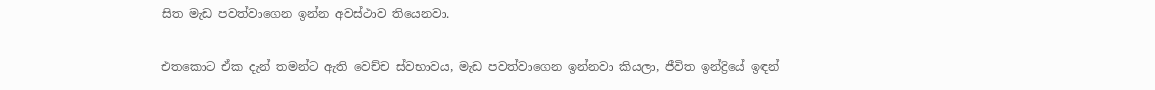සිත මැඩ පවත්වාගෙන ඉන්න අවස්ථාව තියෙනවා.

එතකොට ඒක දැන් තමන්ට ඇති වෙච්ච ස්වභාවය, මැඩ පවත්වාගෙන ඉන්නවා කියලා, ජීවිත ඉන්ද්‍රියේ ඉඳන්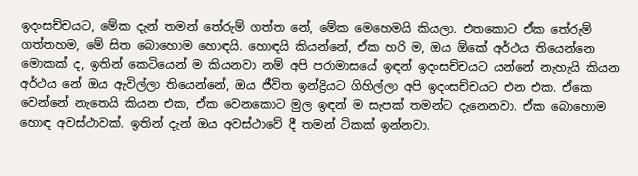ඉදංසච්චයට, මේක දැන් තමන් තේරුම් ගත්ත නේ, මේක මෙහෙමයි කියලා. එතකොට ඒක තේරුම් ගත්තහම, මේ සිත බොහොම හොඳයි. හොඳයි කියන්නේ, ඒක හරි ම, ඔය ඕකේ අර්ථය තියෙන්නෙ මොකක් ද, ඉතින් කෙටියෙන් ම කියනවා නම් අපි පරාමාසයේ ඉඳන් ඉදංසච්චයට යන්නේ නැහැයි කියන අර්ථය නේ ඔය ඇවිල්ලා තියෙන්නේ, ඔය ජීවිත ඉන්ද්‍රියට ගිහිල්ලා අපි ඉදංසච්චයට එන එක. ඒකෙ වෙන්නේ නැතෙයි කියන එක, ඒක වෙනකොට මුල ඉඳන් ම සැපක් තමන්ට දැනෙනවා. ඒක බොහොම හොඳ අවස්ථාවක්. ඉතින් දැන් ඔය අවස්ථාවේ දී තමන් ටිකක් ඉන්නවා.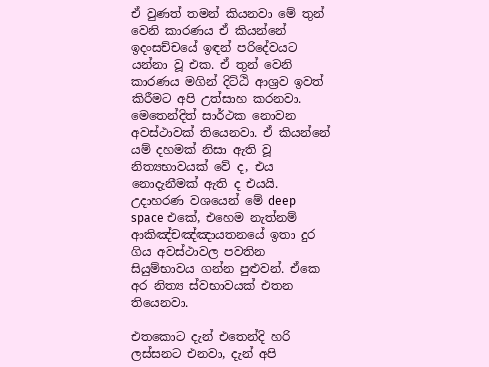ඒ වුණත් තමන් කියනවා මේ තුන් වෙනි කාරණය ඒ කියන්නේ ඉදංසච්චයේ ඉඳන් පරිදේවයට යන්නා වූ එක. ඒ තුන් වෙනි කාරණය මගින් දිට්ඨි ආශ්‍රව ඉවත් කිරීමට අපි උත්සාහ කරනවා. මෙතෙන්දිත් සාර්ථක නොවන අවස්ථාවක් තියෙනවා. ඒ කියන්නේ යම් දහමක් නිසා ඇති වූ නිත්‍යභාවයක් වේ ද, එය නොදැනීමක් ඇති ද එයයි. උදාහරණ වශයෙන් මේ deep space එකේ, එහෙම නැත්නම් ආකිඤ්චඤ්ඤායතනයේ ඉතා දුර ගිය අවස්ථාවල පවතින සියුම්භාවය ගන්න පුළුවන්. ඒකෙ අර නිත්‍ය ස්වභාවයක් එතන තියෙනවා.

එතකොට දැන් එතෙන්දි හරි ලස්සනට එනවා, දැන් අපි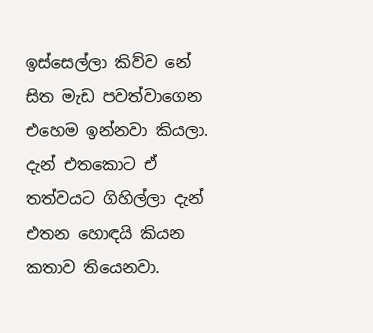ඉස්සෙල්ලා කිව්ව නේ සිත මැඩ පවත්වාගෙන එහෙම ඉන්නවා කියලා. දැන් එතකොට ඒ තත්වයට ගිහිල්ලා දැන් එතන හොඳයි කියන කතාව තියෙනවා.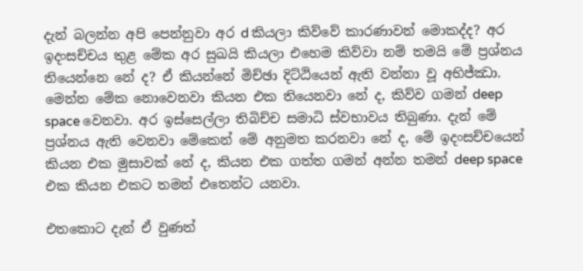දැන් බලන්න අපි පෙන්නුවා අර d කියලා කිව්වේ කාරණාවන් මොකද්ද? අර ඉදංසච්චය තුළ මේක අර සුඛයි කියලා එහෙම කිව්වා නම් තමයි මේ ප්‍රශ්නය තියෙන්නෙ නේ ද? ඒ කියන්නේ මිච්ඡා දිට්ඨියෙන් ඇති වන්නා වූ අභිජ්ඣා. මෙන්න මේක නොවෙනවා කියන එක තියෙනවා නේ ද, කිව්ව ගමන් deep space වෙනවා. අර ඉස්සෙල්ලා තිබිච්ච සමාධි ස්වභාවය තිබුණා. දැන් මේ ප්‍රශ්නය ඇති වෙනවා මේකෙන් මේ අනුමත කරනවා නේ ද, මේ ඉදංසච්චයෙන් කියන එක මුසාවක් නේ ද, කියන එක ගත්ත ගමන් අන්න තමන් deep space එක කියන එකට තමන් එතෙන්ට යනවා.

එතකොට දැන් ඒ වුණත්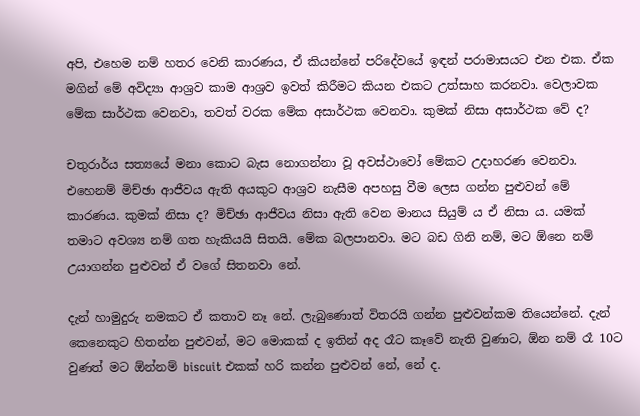අපි, එහෙම නම් හතර වෙනි කාරණය, ඒ කියන්නේ පරිදේවයේ ඉඳන් පරාමාසයට එන එක. ඒක මගින් මේ අවිද්‍යා ආශ්‍රව කාම ආශ්‍රව ඉවත් කිරීමට කියන එකට උත්සාහ කරනවා. වෙලාවක මේක සාර්ථක වෙනවා, තවත් වරක මේක අසාර්ථක වෙනවා. කුමක් නිසා අසාර්ථක වේ ද?

චතුරාර්ය සත්‍යයේ මනා කොට බැස නොගන්නා වූ අවස්ථාවෝ මේකට උදාහරණ වෙනවා. එහෙනම් මිච්ඡා ආජීවය ඇති අයකුට ආශ්‍රව නැසීම අපහසු වීම ලෙස ගන්න පුළුවන් මේ කාරණය. කුමක් නිසා ද? මිච්ඡා ආජීවය නිසා ඇති වෙන මානය සියුම් ය ඒ නිසා ය. යමක් තමාට අවශ්‍ය නම් ගත හැකියයි සිතයි. මේක බලපානවා. මට බඩ ගිනි නම්, මට ඕනෙ නම් උයාගන්න පුළුවන් ඒ වගේ සිතනවා නේ.

දැන් හාමුදුරු නමකට ඒ කතාව නෑ නේ. ලැබුණොත් විතරයි ගන්න පුළුවන්කම තියෙන්නේ. දැන් කෙනෙකුට හිතන්න පුළුවන්, මට මොකක් ද ඉතින් අද රෑට කෑවේ නැති වුණාට, ඕන නම් රෑ 10ට වුණත් මට ඕන්නම් biscuit එකක් හරි කන්න පුළුවන් නේ, නේ ද.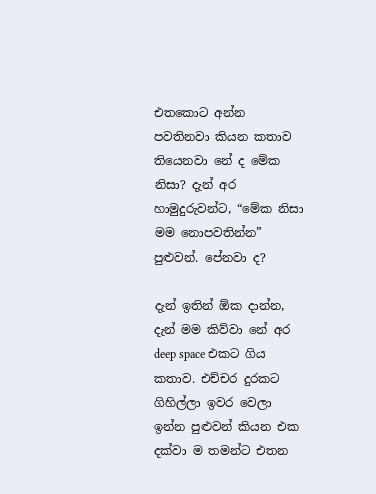එතකොට අන්න පවතිනවා කියන කතාව තියෙනවා නේ ද මේක නිසා? දැන් අර හාමුදුරුවන්ට, “මේක නිසා මම නොපවතින්න” පුළුවන්. පේනවා ද?

දැන් ඉතින් ඕක දාන්න, දැන් මම කිව්වා නේ අර deep space එකට ගිය කතාව. එච්චර දුරකට ගිහිල්ලා ඉවර වෙලා ඉන්න පුළුවන් කියන එක දක්වා ම තමන්ට එතන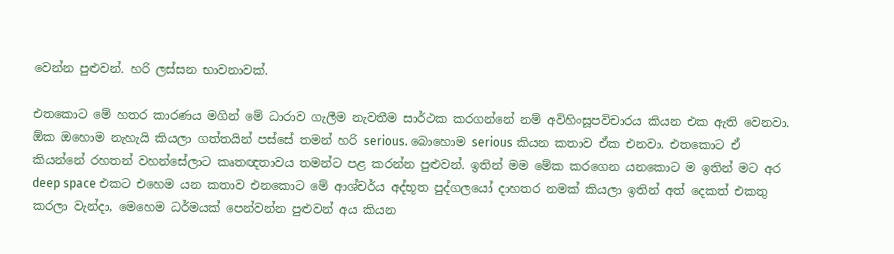වෙන්න පුළුවන්. හරි ලස්සන භාවනාවක්.

එතකොට මේ හතර කාරණය මගින් මේ ධාරාව ගැලීම නැවතීම සාර්ථක කරගන්නේ නම් අවිහිංසූපවිචාරය කියන එක ඇති වෙනවා. ඕක ඔහොම නැහැයි කියලා ගත්තයින් පස්සේ තමන් හරි serious. බොහොම serious කියන කතාව ඒක එනවා. එතකොට ඒ කියන්නේ රහතන් වහන්සේලාට කෘතඥතාවය තමන්ට පළ කරන්න පුළුවන්. ඉතින් මම මේක කරගෙන යනකොට ම ඉතින් මට අර deep space එකට එහෙම යන කතාව එනකොට මේ ආශ්චර්ය අද්භූත පුද්ගලයෝ දාහතර නමක් කියලා ඉතින් අත් දෙකත් එකතු කරලා වැන්දා, මෙහෙම ධර්මයක් පෙන්වන්න පුළුවන් අය කියන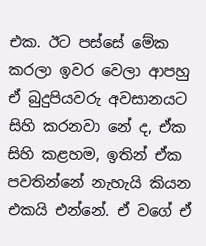එක. ඊට පස්සේ මේක කරලා ඉවර වෙලා ආපහු ඒ බුදුපියවරු අවසානයට සිහි කරනවා නේ ද, ඒක සිහි කළහම, ඉතින් ඒක පවතින්නේ නැහැයි කියන එකයි එන්නේ. ඒ වගේ ඒ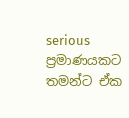serious ප්‍රමාණයකට තමන්ට ඒක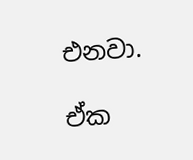එනවා.

ඒක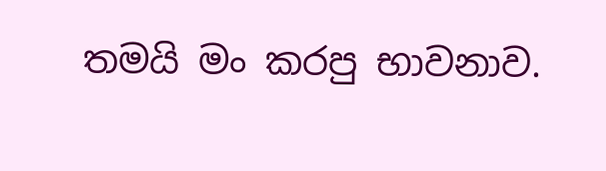තමයි මං කරපු භාවනාව.